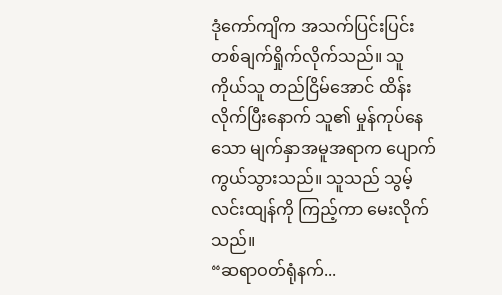ဒုံကော်ကျိက အသက်ပြင်းပြင်း တစ်ချက်ရှိုက်လိုက်သည်။ သူ ကိုယ်သူ တည်ငြိမ်အောင် ထိန်းလိုက်ပြီးနောက် သူ၏ မှုန်ကုပ်နေသော မျက်နှာအမူအရာက ပျောက်ကွယ်သွားသည်။ သူသည် သွမ့်လင်းထျန်ကို ကြည့်ကာ မေးလိုက်သည်။
“ဆရာဝတ်ရုံနက်...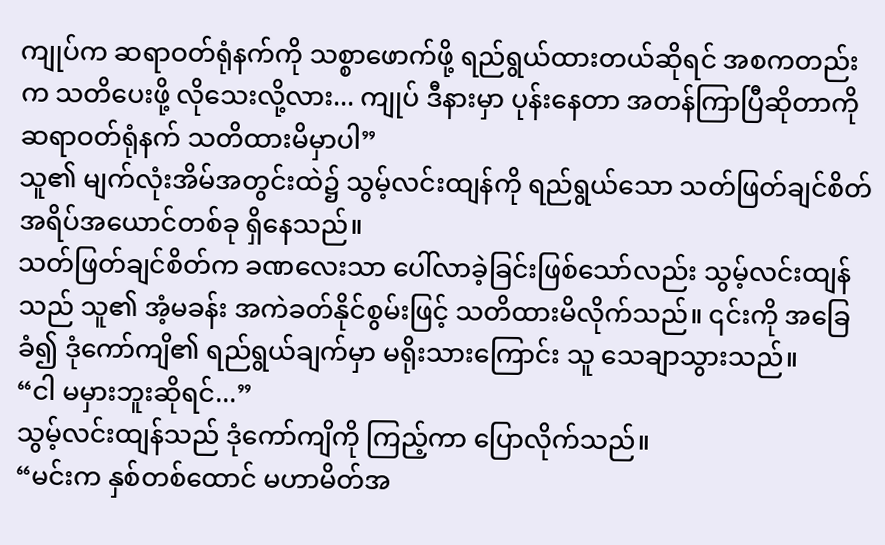ကျုပ်က ဆရာဝတ်ရုံနက်ကို သစ္စာဖောက်ဖို့ ရည်ရွယ်ထားတယ်ဆိုရင် အစကတည်းက သတိပေးဖို့ လိုသေးလို့လား... ကျုပ် ဒီနားမှာ ပုန်းနေတာ အတန်ကြာပြီဆိုတာကို ဆရာဝတ်ရုံနက် သတိထားမိမှာပါ”
သူ၏ မျက်လုံးအိမ်အတွင်းထဲ၌ သွမ့်လင်းထျန်ကို ရည်ရွယ်သော သတ်ဖြတ်ချင်စိတ် အရိပ်အယောင်တစ်ခု ရှိနေသည်။
သတ်ဖြတ်ချင်စိတ်က ခဏလေးသာ ပေါ်လာခဲ့ခြင်းဖြစ်သော်လည်း သွမ့်လင်းထျန်သည် သူ၏ အံ့မခန်း အကဲခတ်နိုင်စွမ်းဖြင့် သတိထားမိလိုက်သည်။ ၎င်းကို အခြေခံ၍ ဒုံကော်ကျိ၏ ရည်ရွယ်ချက်မှာ မရိုးသားကြောင်း သူ သေချာသွားသည်။
“ငါ မမှားဘူးဆိုရင်...”
သွမ့်လင်းထျန်သည် ဒုံကော်ကျိကို ကြည့်ကာ ပြောလိုက်သည်။
“မင်းက နှစ်တစ်ထောင် မဟာမိတ်အ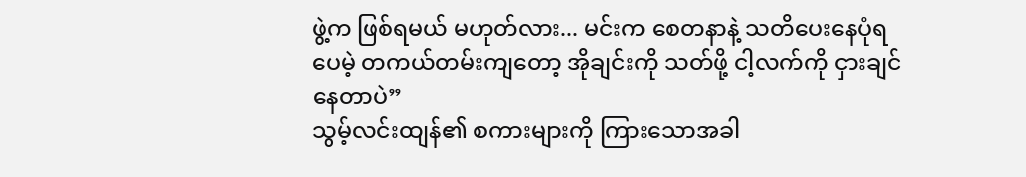ဖွဲ့က ဖြစ်ရမယ် မဟုတ်လား... မင်းက စေတနာနဲ့ သတိပေးနေပုံရပေမဲ့ တကယ်တမ်းကျတော့ အိုချင်းကို သတ်ဖို့ ငါ့လက်ကို ငှားချင်နေတာပဲ”
သွမ့်လင်းထျန်၏ စကားများကို ကြားသောအခါ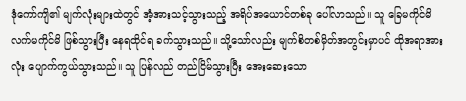ဒုံကော်ကျိ၏ မျက်လုံးများထဲတွင် အံ့အားသင့်သွားသည့် အရိပ်အယောင်တစ်ခု ပေါ်လာသည်။ သူ ခြေမကိုင်မိ လက်မကိုင်မိ ဖြစ်သွားပြီး နေရထိုင်ရ ခက်သွားသည်။ သို့သော်လည်း မျက်စိတစ်မှိတ်အတွင်းမှာပင် ထိုအရာအားလုံး ပျောက်ကွယ်သွားသည်။ သူ ပြန်လည် တည်ငြိမ်သွားပြီး အေးဆေးသော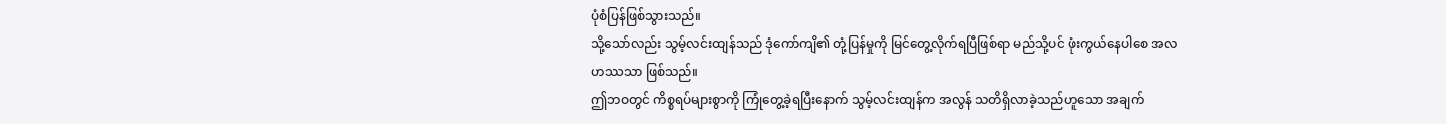ပုံစံပြန်ဖြစ်သွားသည်။
သို့သော်လည်း သွမ့်လင်းထျန်သည် ဒုံကော်ကျိ၏ တုံ့ပြန်မှုကို မြင်တွေ့လိုက်ရပြီဖြစ်ရာ မည်သို့ပင် ဖုံးကွယ်နေပါစေ အလဟဿသာ ဖြစ်သည်။
ဤဘဝတွင် ကိစ္စရပ်များစွာကို ကြုံတွေ့ခဲ့ရပြီးနောက် သွမ့်လင်းထျန်က အလွန် သတိရှိလာခဲ့သည်ဟူသော အချက်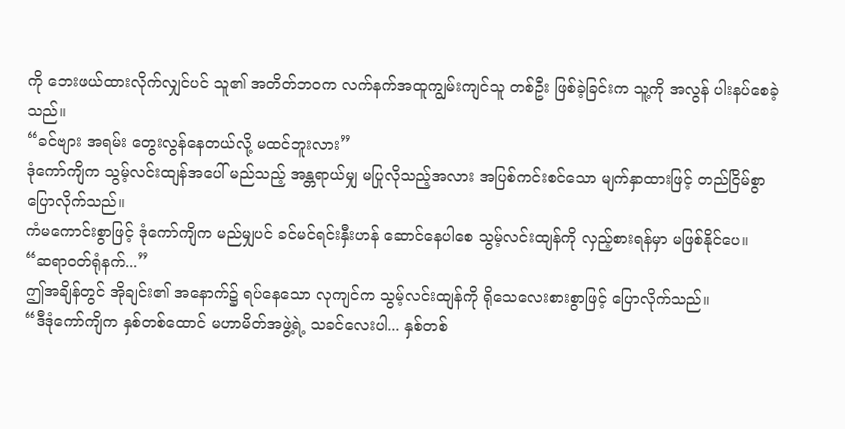ကို ဘေးဖယ်ထားလိုက်လျှင်ပင် သူ၏ အတိတ်ဘဝက လက်နက်အထူကျွမ်းကျင်သူ တစ်ဦး ဖြစ်ခဲ့ခြင်းက သူ့ကို အလွန် ပါးနပ်စေခဲ့သည်။
“ခင်ဗျား အရမ်း တွေးလွန်နေတယ်လို့ မထင်ဘူးလား”
ဒုံကော်ကျိက သွမ့်လင်းထျန်အပေါ် မည်သည့် အန္တရာယ်မျှ မပြုလိုသည့်အလား အပြစ်ကင်းစင်သော မျက်နှာထားဖြင့် တည်ငြိမ်စွာ ပြောလိုက်သည်။
ကံမကောင်းစွာဖြင့် ဒုံကော်ကျိက မည်မျှပင် ခင်မင်ရင်းနှီးဟန် ဆောင်နေပါစေ သွမ့်လင်းထျန်ကို လှည့်စားရန်မှာ မဖြစ်နိုင်ပေ။
“ဆရာဝတ်ရုံနက်...”
ဤအချိန်တွင် အိုချင်း၏ အနောက်၌ ရပ်နေသော လုကျင်က သွမ့်လင်းထျန်ကို ရိုသေလေးစားစွာဖြင့် ပြောလိုက်သည်။
“ဒီဒုံကော်ကျိက နှစ်တစ်ထောင် မဟာမိတ်အဖွဲ့ရဲ့ သခင်လေးပါ... နှစ်တစ်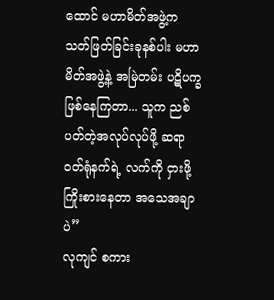ထောင် မဟာမိတ်အဖွဲ့က သတ်ဖြတ်ခြင်းခုနစ်ပါး မဟာမိတ်အဖွဲ့နဲ့ အမြဲတမ်း ပဋိပက္ခ ဖြစ်နေကြတာ... သူက ညစ်ပတ်တဲ့အလုပ်လုပ်ဖို့ ဆရာဝတ်ရုံနက်ရဲ့ လက်ကို ငှားဖို့ ကြိုးစားနေတာ အသေအချာပဲ”
လုကျင် စကား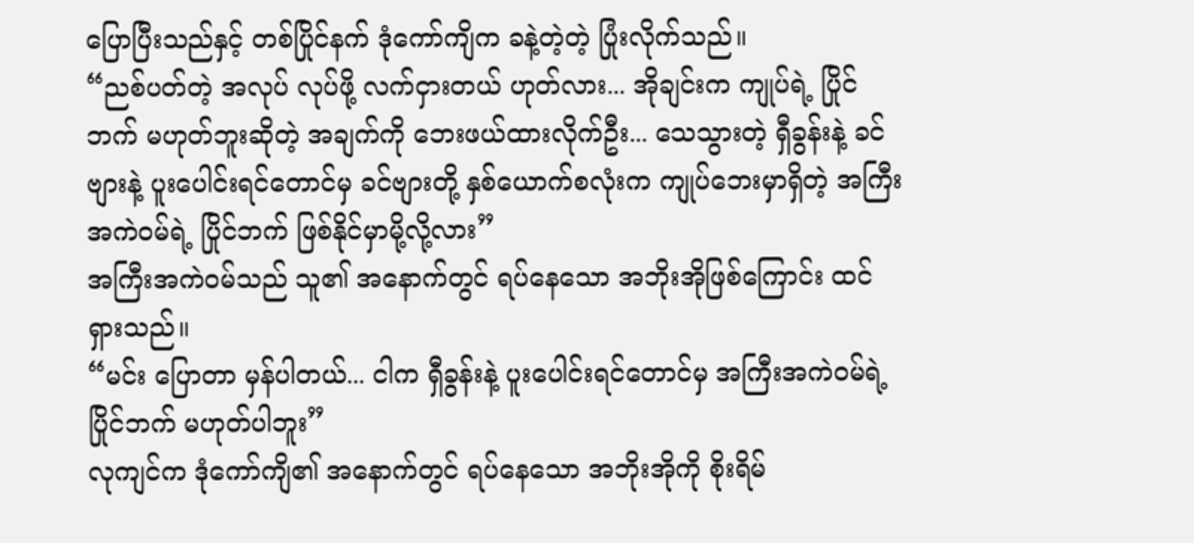ပြောပြီးသည်နှင့် တစ်ပြိုင်နက် ဒုံကော်ကျိက ခနဲ့တဲ့တဲ့ ပြုံးလိုက်သည်။
“ညစ်ပတ်တဲ့ အလုပ် လုပ်ဖို့ လက်ငှားတယ် ဟုတ်လား... အိုချင်းက ကျုပ်ရဲ့ ပြိုင်ဘက် မဟုတ်ဘူးဆိုတဲ့ အချက်ကို ဘေးဖယ်ထားလိုက်ဦး... သေသွားတဲ့ ရှီခွန်းနဲ့ ခင်ဗျားနဲ့ ပူးပေါင်းရင်တောင်မှ ခင်ဗျားတို့ နှစ်ယောက်စလုံးက ကျုပ်ဘေးမှာရှိတဲ့ အကြီးအကဲဝမ်ရဲ့ ပြိုင်ဘက် ဖြစ်နိုင်မှာမို့လို့လား”
အကြီးအကဲ၀မ်သည် သူ၏ အနောက်တွင် ရပ်နေသော အဘိုးအိုဖြစ်ကြောင်း ထင်ရှားသည်။
“မင်း ပြောတာ မှန်ပါတယ်... ငါက ရှီခွန်းနဲ့ ပူးပေါင်းရင်တောင်မှ အကြီးအကဲဝမ်ရဲ့ ပြိုင်ဘက် မဟုတ်ပါဘူး”
လုကျင်က ဒုံကော်ကျိ၏ အနောက်တွင် ရပ်နေသော အဘိုးအိုကို စိုးရိမ်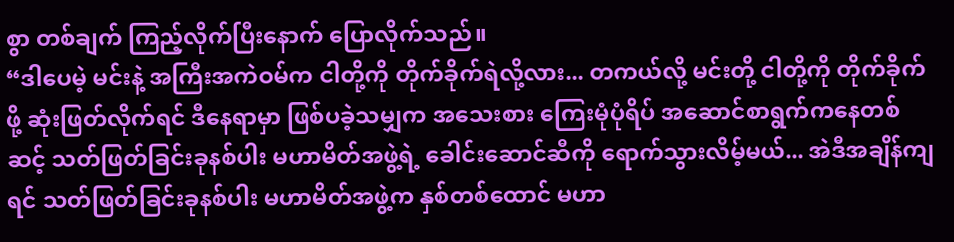စွာ တစ်ချက် ကြည့်လိုက်ပြီးနောက် ပြောလိုက်သည်။
“ဒါပေမဲ့ မင်းနဲ့ အကြီးအကဲဝမ်က ငါတို့ကို တိုက်ခိုက်ရဲလို့လား... တကယ်လို့ မင်းတို့ ငါတို့ကို တိုက်ခိုက်ဖို့ ဆုံးဖြတ်လိုက်ရင် ဒီနေရာမှာ ဖြစ်ပခဲ့သမျှက အသေးစား ကြေးမုံပုံရိပ် အဆောင်စာရွက်ကနေတစ်ဆင့် သတ်ဖြတ်ခြင်းခုနစ်ပါး မဟာမိတ်အဖွဲ့ရဲ့ ခေါင်းဆောင်ဆီကို ရောက်သွားလိမ့်မယ်... အဲဒီအချိန်ကျရင် သတ်ဖြတ်ခြင်းခုနစ်ပါး မဟာမိတ်အဖွဲ့က နှစ်တစ်ထောင် မဟာ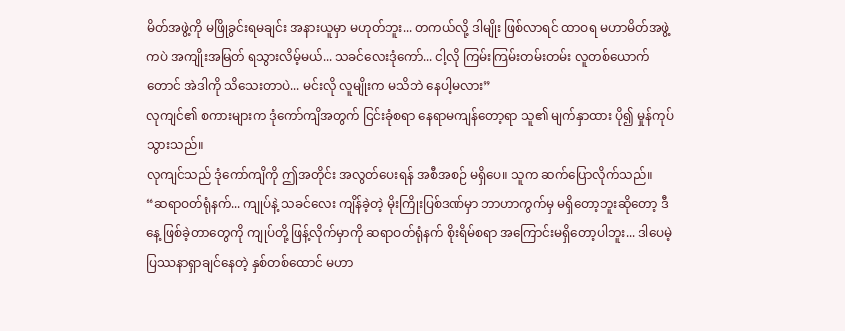မိတ်အဖွဲ့ကို မဖြိုခွင်းရမချင်း အနားယူမှာ မဟုတ်ဘူး... တကယ်လို့ ဒါမျိုး ဖြစ်လာရင် ထာဝရ မဟာမိတ်အဖွဲ့ကပဲ အကျိုးအမြတ် ရသွားလိမ့်မယ်... သခင်လေးဒုံကော်... ငါ့လို ကြမ်းကြမ်းတမ်းတမ်း လူတစ်ယောက်တောင် အဲဒါကို သိသေးတာပဲ... မင်းလို လူမျိုးက မသိဘဲ နေပါ့မလား”
လုကျင်၏ စကားများက ဒုံကော်ကျိအတွက် ငြင်းခုံစရာ နေရာမကျန်တော့ရာ သူ၏ မျက်နှာထား ပို၍ မှုန်ကုပ်သွားသည်။
လုကျင်သည် ဒုံကော်ကျိကို ဤအတိုင်း အလွတ်ပေးရန် အစီအစဉ် မရှိပေ။ သူက ဆက်ပြောလိုက်သည်။
“ဆရာဝတ်ရုံနက်... ကျုပ်နဲ့ သခင်လေး ကျိန်ခဲ့တဲ့ မိုးကြိုးပြစ်ဒဏ်မှာ ဘာဟာကွက်မှ မရှိတော့ဘူးဆိုတော့ ဒီနေ့ ဖြစ်ခဲ့တာတွေကို ကျုပ်တို့ ဖြန့်လိုက်မှာကို ဆရာဝတ်ရုံနက် စိုးရိမ်စရာ အကြောင်းမရှိတော့ပါဘူး... ဒါပေမဲ့ ပြဿနာရှာချင်နေတဲ့ နှစ်တစ်ထောင် မဟာ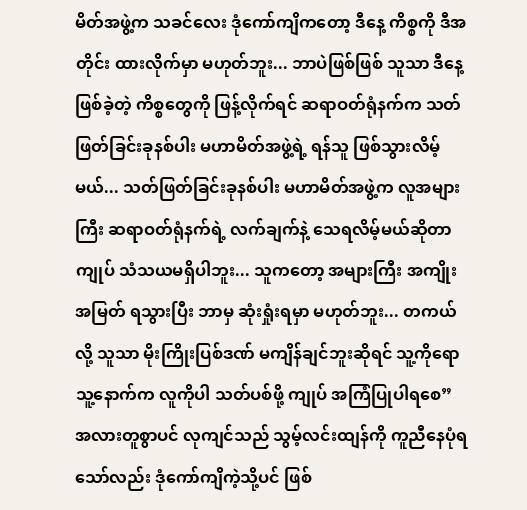မိတ်အဖွဲ့က သခင်လေး ဒုံကော်ကျိကတော့ ဒီနေ့ ကိစ္စကို ဒီအတိုင်း ထားလိုက်မှာ မဟုတ်ဘူး... ဘာပဲဖြစ်ဖြစ် သူသာ ဒီနေ့ ဖြစ်ခဲ့တဲ့ ကိစ္စတွေကို ဖြန့်လိုက်ရင် ဆရာဝတ်ရုံနက်က သတ်ဖြတ်ခြင်းခုနစ်ပါး မဟာမိတ်အဖွဲ့ရဲ့ ရန်သူ ဖြစ်သွားလိမ့်မယ်... သတ်ဖြတ်ခြင်းခုနစ်ပါး မဟာမိတ်အဖွဲ့က လူအများကြီး ဆရာဝတ်ရုံနက်ရဲ့ လက်ချက်နဲ့ သေရလိမ့်မယ်ဆိုတာ ကျုပ် သံသယမရှိပါဘူး... သူကတော့ အများကြီး အကျိုးအမြတ် ရသွားပြီး ဘာမှ ဆုံးရှုံးရမှာ မဟုတ်ဘူး... တကယ်လို့ သူသာ မိုးကြိုးပြစ်ဒဏ် မကျိန်ချင်ဘူးဆိုရင် သူ့ကိုရော သူ့နောက်က လူကိုပါ သတ်ပစ်ဖို့ ကျုပ် အကြံပြုပါရစေ”
အလားတူစွာပင် လုကျင်သည် သွမ့်လင်းထျန်ကို ကူညီနေပုံရသော်လည်း ဒုံကော်ကျိကဲ့သို့ပင် ဖြစ်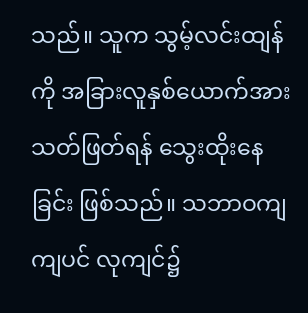သည်။ သူက သွမ့်လင်းထျန်ကို အခြားလူနှစ်ယောက်အား သတ်ဖြတ်ရန် သွေးထိုးနေခြင်း ဖြစ်သည်။ သဘာဝကျကျပင် လုကျင်၌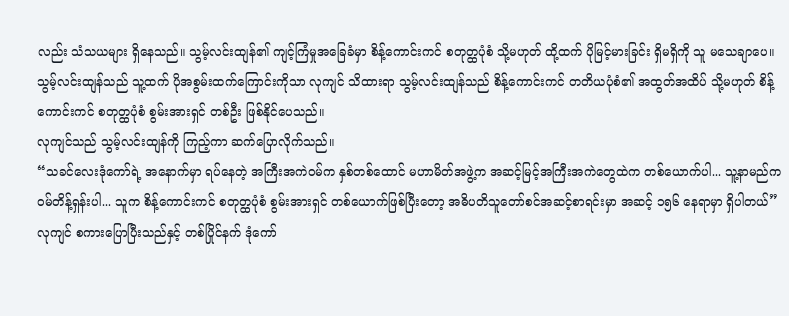လည်း သံသယများ ရှိနေသည်။ သွမ့်လင်းထျန်၏ ကျင့်ကြံမှုအခြေခံမှာ စိန့်ကောင်းကင် စတုတ္ထပုံစံ သို့မဟုတ် ထို့ထက် ပိုမြင့်မားခြင်း ရှိမရှိကို သူ မသေချာပေ။
သွမ့်လင်းထျန်သည် သူ့ထက် ပိုအစွမ်းထက်ကြောင်းကိုသာ လုကျင် သိထားရာ သွမ့်လင်းထျန်သည် စိန့်ကောင်းကင် တတိယပုံစံ၏ အထွတ်အထိပ် သို့မဟုတ် စိန့်ကောင်းကင် စတုတ္ထပုံစံ စွမ်းအားရှင် တစ်ဦး ဖြစ်နိုင်ပေသည်။
လုကျင်သည် သွမ့်လင်းထျန်ကို ကြည့်ကာ ဆက်ပြောလိုက်သည်။
“သခင်လေးဒုံကော်ရဲ့ အနောက်မှာ ရပ်နေတဲ့ အကြီးအကဲဝမ်က နှစ်တစ်ထောင် မဟာမိတ်အဖွဲ့က အဆင့်မြင့်အကြီးအကဲတွေထဲက တစ်ယောက်ပါ... သူ့နာမည်က ဝမ်တိန့်ရှန်းပါ... သူက စိန့်ကောင်းကင် စတုတ္ထပုံစံ စွမ်းအားရှင် တစ်ယောက်ဖြစ်ပြီးတော့ အဓိပတိသူတော်စင်အဆင့်စာရင်းမှာ အဆင့် ၁၅၆ နေရာမှာ ရှိပါတယ်”
လုကျင် စကားပြောပြီးသည်နှင့် တစ်ပြိုင်နက် ဒုံကော်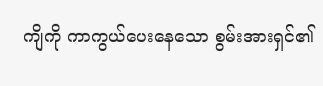ကျိကို ကာကွယ်ပေးနေသော စွမ်းအားရှင်၏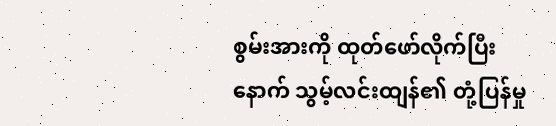စွမ်းအားကို ထုတ်ဖော်လိုက်ပြီးနောက် သွမ့်လင်းထျန်၏ တုံ့ပြန်မှု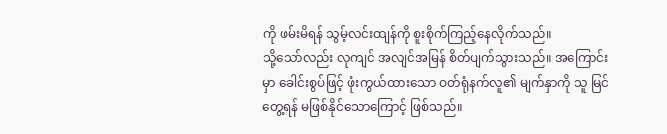ကို ဖမ်းမိရန် သွမ့်လင်းထျန်ကို စူးစိုက်ကြည့်နေလိုက်သည်။
သို့သော်လည်း လုကျင် အလျင်အမြန် စိတ်ပျက်သွားသည်။ အကြောင်းမှာ ခေါင်းစွပ်ဖြင့် ဖုံးကွယ်ထားသော ဝတ်ရုံနက်လူ၏ မျက်နှာကို သူ မြင်တွေ့ရန် မဖြစ်နိုင်သောကြောင့် ဖြစ်သည်။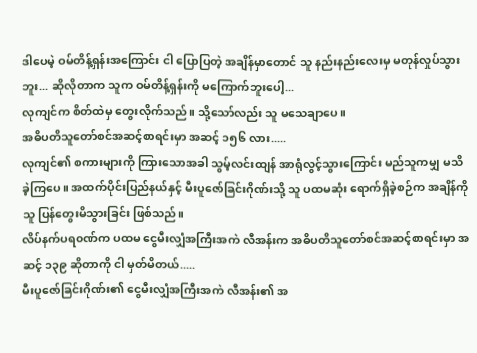ဒါပေမဲ့ ဝမ်တိန့်ရှန်းအကြောင်း ငါ ပြောပြတဲ့ အချိန်မှာတောင် သူ နည်းနည်းလေးမှ မတုန်လှုပ်သွားဘူး... ဆိုလိုတာက သူက ဝမ်တိန့်ရှန်းကို မကြောက်ဘူးပေါ့...
လုကျင်က စိတ်ထဲမှ တွေးလိုက်သည်။ သို့သော်လည်း သူ မသေချာပေ။
အဓိပတိသူတော်စင်အဆင့်စာရင်းမှာ အဆင့် ၁၅၆ လား.....
လုကျင်၏ စကားများကို ကြားသောအခါ သွမ့်လင်းထျန် အာရုံလွင့်သွားကြောင်း မည်သူကမျှ မသိခဲ့ကြပေ။ အထက်ပိုင်းပြည်နယ်နှင့် မီးပူဇော်ခြင်းဂိုဏ်းသို့ သူ ပထမဆုံး ရောက်ရှိခဲ့စဉ်က အချိန်ကို သူ ပြန်တွေးမိသွားခြင်း ဖြစ်သည်။
လိပ်နက်ပရ၀ဏ်က ပထမ ငွေမီးလျှံအကြီးအကဲ လီအန်းက အဓိပတိသူတော်စင်အဆင့်စာရင်းမှာ အဆင့် ၁၃၉ ဆိုတာကို ငါ မှတ်မိတယ်.....
မီးပူဇော်ခြင်းဂိုဏ်း၏ ငွေမီးလျှံအကြီးအကဲ လီအန်း၏ အ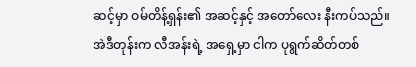ဆင့်မှာ ဝမ်တိန့်ရှန်း၏ အဆင့်နှင့် အတော်လေး နီးကပ်သည်။
အဲဒီတုန်းက လီအန်းရဲ့ အရှေ့မှာ ငါက ပုရွက်ဆိတ်တစ်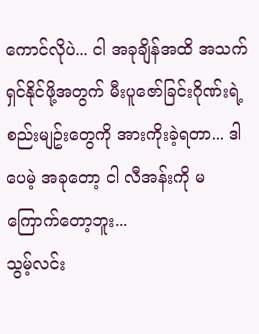ကောင်လိုပဲ... ငါ အခုချိန်အထိ အသက်ရှင်နိုင်ဖို့အတွက် မီးပူဇော်ခြင်းဂိုဏ်းရဲ့ စည်းမျဥ်းတွေကို အားကိုးခဲ့ရတာ... ဒါပေမဲ့ အခုတော့ ငါ လီအန်းကို မကြောက်တော့ဘူး...
သွမ့်လင်း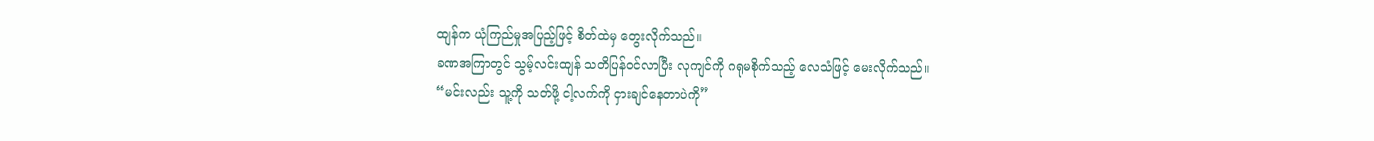ထျန်က ယုံကြည်မှုအပြည့်ဖြင့် စိတ်ထဲမှ တွေးလိုက်သည်။
ခဏအကြာတွင် သွမ့်လင်းထျန် သတိပြန်ဝင်လာပြီး လုကျင်ကို ဂရုမစိုက်သည့် လေသံဖြင့် မေးလိုက်သည်။
“မင်းလည်း သူ့ကို သတ်ဖို့ ငါ့လက်ကို ငှားချင်နေတာပဲကို”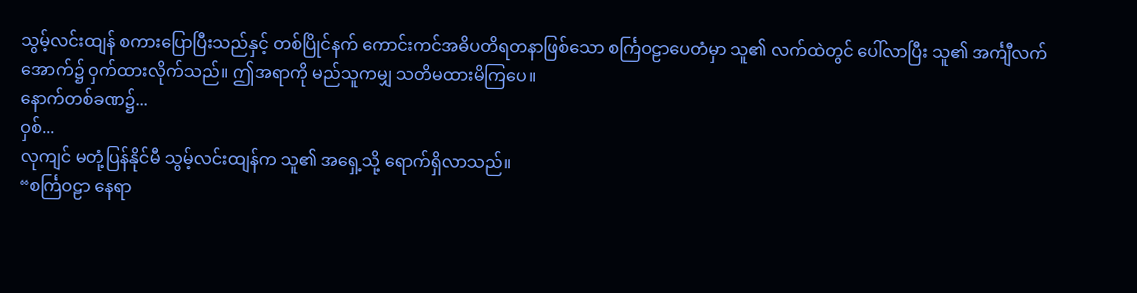သွမ့်လင်းထျန် စကားပြောပြီးသည်နှင့် တစ်ပြိုင်နက် ကောင်းကင်အဓိပတိရတနာဖြစ်သော စင်္ကြဝဠာပေတံမှာ သူ၏ လက်ထဲတွင် ပေါ်လာပြီး သူ၏ အင်္ကျီလက်အောက်၌ ဝှက်ထားလိုက်သည်။ ဤအရာကို မည်သူကမျှ သတိမထားမိကြပေ။
နောက်တစ်ခဏ၌...
ဝှစ်...
လုကျင် မတုံ့ပြန်နိုင်မီ သွမ့်လင်းထျန်က သူ၏ အရှေ့သို့ ရောက်ရှိလာသည်။
“စင်္ကြဝဠာ နေရာ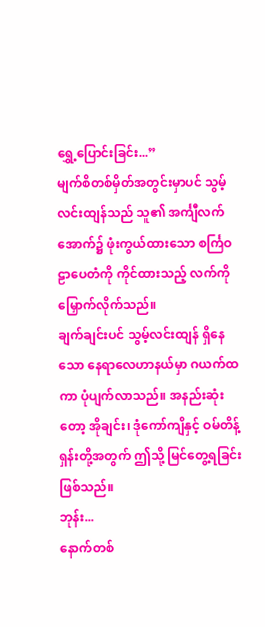ရွှေ့ပြောင်းခြင်း...”
မျက်စိတစ်မှိတ်အတွင်းမှာပင် သွမ့်လင်းထျန်သည် သူ၏ အင်္ကျီလက်အောက်၌ ဖုံးကွယ်ထားသော စင်္ကြဝဠာပေတံကို ကိုင်ထားသည့် လက်ကို မြှောက်လိုက်သည်။
ချက်ချင်းပင် သွမ့်လင်းထျန် ရှိနေသော နေရာလေဟာနယ်မှာ ဂယက်ထကာ ပုံပျက်လာသည်။ အနည်းဆုံးတော့ အိုချင်း၊ ဒုံကော်ကျိနှင့် ဝမ်တိန့်ရှန်းတို့အတွက် ဤသို့ မြင်တွေ့ရခြင်း ဖြစ်သည်။
ဘုန်း...
နောက်တစ်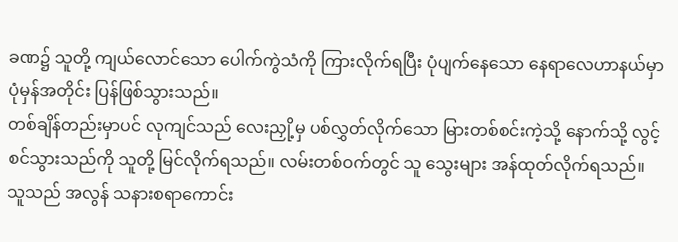ခဏ၌ သူတို့ ကျယ်လောင်သော ပေါက်ကွဲသံကို ကြားလိုက်ရပြီး ပုံပျက်နေသော နေရာလေဟာနယ်မှာ ပုံမှန်အတိုင်း ပြန်ဖြစ်သွားသည်။
တစ်ချိန်တည်းမှာပင် လုကျင်သည် လေးညှို့မှ ပစ်လွှတ်လိုက်သော မြားတစ်စင်းကဲ့သို့ နောက်သို့ လွင့်စင်သွားသည်ကို သူတို့ မြင်လိုက်ရသည်။ လမ်းတစ်ဝက်တွင် သူ သွေးများ အန်ထုတ်လိုက်ရသည်။ သူသည် အလွန် သနားစရာကောင်း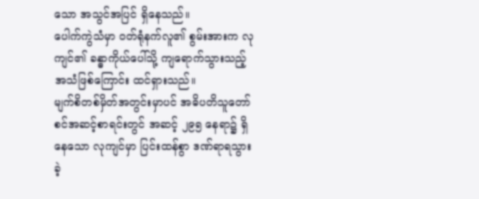သော အသွင်အပြင် ရှိနေသည်။
ပေါက်ကွဲသံမှာ ဝတ်ရုံနက်လူ၏ စွမ်းအားက လုကျင်၏ ခန္ဓာကိုယ်ပေါ်သို့ ကျရောက်သွားသည့် အသံဖြစ်ကြောင်း ထင်ရှားသည်။
မျက်စိတစ်မှိတ်အတွင်းမှာပင် အဓိပတိသူတော်စင်အဆင့်စာရင်းတွင် အဆင့် ၂၉၅ နေရာ၌ ရှိနေသော လုကျင်မှာ ပြင်းထန်စွာ ဒဏ်ရာရသွားခဲ့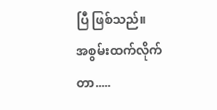ပြီ ဖြစ်သည်။
အစွမ်းထက်လိုက်တာ.....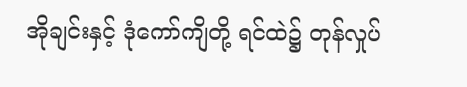အိုချင်းနှင့် ဒုံကော်ကျိတို့ ရင်ထဲ၌ တုန်လှုပ်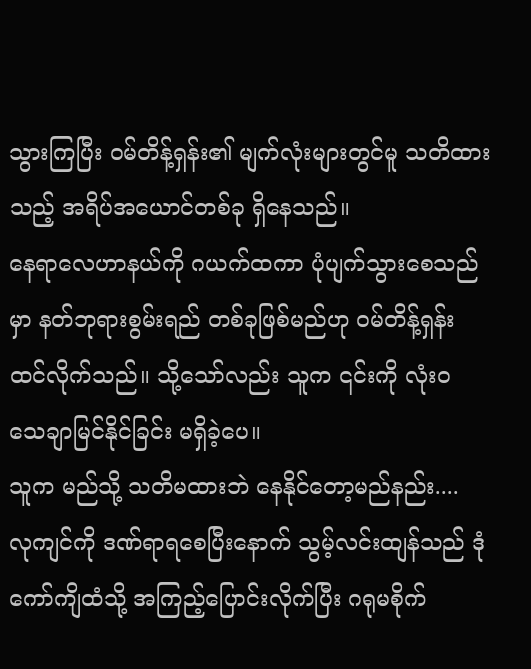သွားကြပြီး ဝမ်တိန့်ရှန်း၏ မျက်လုံးများတွင်မူ သတိထားသည့် အရိပ်အယောင်တစ်ခု ရှိနေသည်။
နေရာလေဟာနယ်ကို ဂယက်ထကာ ပုံပျက်သွားစေသည်မှာ နတ်ဘုရားစွမ်းရည် တစ်ခုဖြစ်မည်ဟု ဝမ်တိန့်ရှန်း ထင်လိုက်သည်။ သို့သော်လည်း သူက ၎င်းကို လုံးဝ သေချာမြင်နိုင်ခြင်း မရှိခဲ့ပေ။
သူက မည်သို့ သတိမထားဘဲ နေနိုင်တော့မည်နည်း....
လုကျင်ကို ဒဏ်ရာရစေပြီးနောက် သွမ့်လင်းထျန်သည် ဒုံကော်ကျိထံသို့ အကြည့်ပြောင်းလိုက်ပြီး ဂရုမစိုက်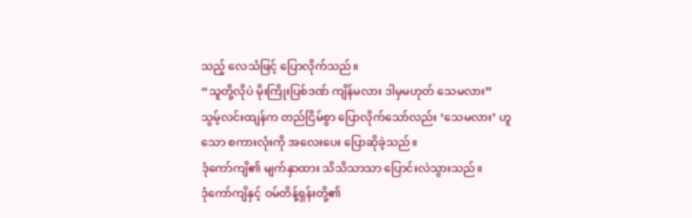သည့် လေသံဖြင့် ပြောလိုက်သည်။
“သူတို့လိုပဲ မိုးကြိုးပြစ်ဒဏ် ကျိန်မလား ဒါမှမဟုတ် သေမလား”
သွမ့်လင်းထျန်က တည်ငြိမ်စွာ ပြောလိုက်သော်လည်း ‘သေမလား’ ဟူသော စကားလုံးကို အလေးပေး ပြောဆိုခဲ့သည်။
ဒုံကော်ကျိ၏ မျက်နှာထား သိသိသာသာ ပြောင်းလဲသွားသည်။
ဒုံကော်ကျိနှင့် ဝမ်တိန့်ရှန်းတို့၏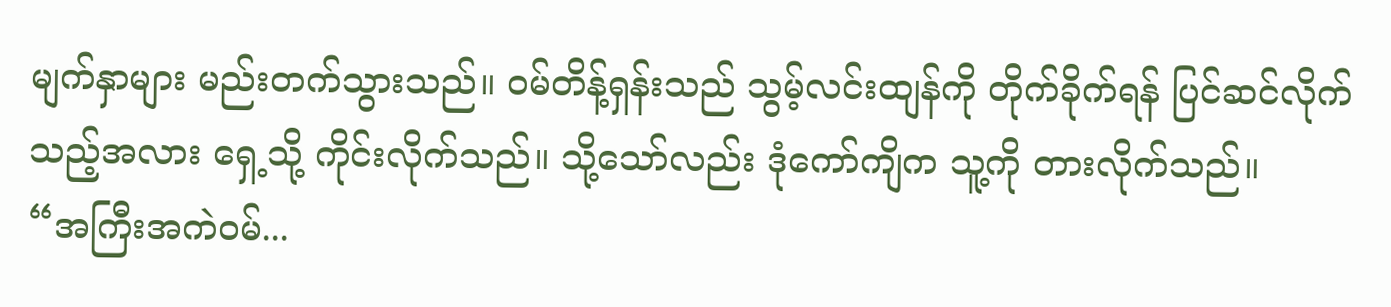မျက်နှာများ မည်းတက်သွားသည်။ ဝမ်တိန့်ရှန်းသည် သွမ့်လင်းထျန်ကို တိုက်ခိုက်ရန် ပြင်ဆင်လိုက်သည့်အလား ရှေ့သို့ ကိုင်းလိုက်သည်။ သို့သော်လည်း ဒုံကော်ကျိက သူ့ကို တားလိုက်သည်။
“အကြီးအကဲဝမ်...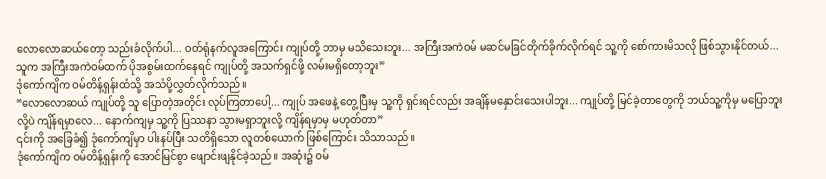လောလောဆယ်တော့ သည်းခံလိုက်ပါ... ဝတ်ရုံနက်လူအကြောင်း ကျုပ်တို့ ဘာမှ မသိသေးဘူး... အကြီးအကဲဝမ် မဆင်မခြင်တိုက်ခိုက်လိုက်ရင် သူ့ကို စော်ကားမိသလို ဖြစ်သွားနိုင်တယ်... သူက အကြီးအကဲဝမ်ထက် ပိုအစွမ်းထက်နေရင် ကျုပ်တို့ အသက်ရှင်ဖို့ လမ်းမရှိတော့ဘူး”
ဒုံကော်ကျိက ဝမ်တိန့်ရှန်းထံသို့ အသံပို့လွှတ်လိုက်သည်။
“လောလောဆယ် ကျုပ်တို့ သူ ပြောတဲ့အတိုင်း လုပ်ကြတာပေါ့... ကျုပ် အဖေနဲ့ တွေ့ပြီးမှ သူ့ကို ရှင်းရင်လည်း အချိန်မနှောင်းသေးပါဘူး... ကျုပ်တို့ မြင်ခဲ့တာတွေကို ဘယ်သူ့ကိုမှ မပြောဘူးလို့ပဲ ကျိန်ရမှာလေ... နောက်ကျမှ သူ့ကို ပြဿနာ သွားမရှာဘူးလို့ ကျိန်ရမှာမှ မဟုတ်တာ”
၎င်းကို အခြေခံ၍ ဒုံကော်ကျိမှာ ပါးနပ်ပြီး သတိရှိသော လူတစ်ယောက် ဖြစ်ကြောင်း သိသာသည်။
ဒုံကော်ကျိက ဝမ်တိန့်ရှန်းကို အောင်မြင်စွာ ဖျောင်းဖျနိုင်ခဲ့သည်။ အဆုံး၌ ဝမ်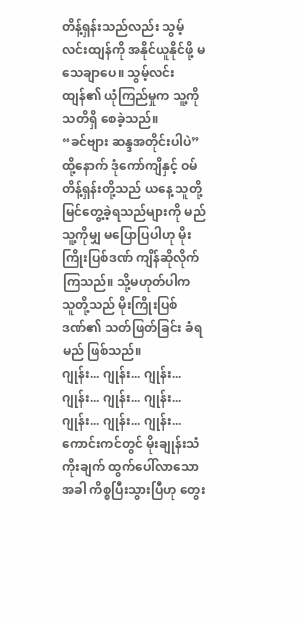တိန့်ရှန်းသည်လည်း သွမ့်လင်းထျန်ကို အနိုင်ယူနိုင်ဖို့ မသေချာပေ။ သွမ့်လင်းထျန်၏ ယုံကြည်မှုက သူ့ကို သတိရှိ စေခဲ့သည်။
“ခင်ဗျား ဆန္ဒအတိုင်းပါပဲ”
ထို့နောက် ဒုံကော်ကျိနှင့် ဝမ်တိန့်ရှန်းတို့သည် ယနေ့ သူတို့ မြင်တွေ့ခဲ့ရသည်များကို မည်သူ့ကိုမျှ မပြောပြပါဟု မိုးကြိုးပြစ်ဒဏ် ကျိန်ဆိုလိုက်ကြသည်။ သို့မဟုတ်ပါက သူတို့သည် မိုးကြိုးပြစ်ဒဏ်၏ သတ်ဖြတ်ခြင်း ခံရမည် ဖြစ်သည်။
ဂျုန်း... ဂျုန်း... ဂျုန်း... ဂျုန်း... ဂျုန်း... ဂျုန်း... ဂျုန်း... ဂျုန်း... ဂျုန်း...
ကောင်းကင်တွင် မိုးချုန်းသံ ကိုးချက် ထွက်ပေါ်လာသောအခါ ကိစ္စပြီးသွားပြီဟု တွေး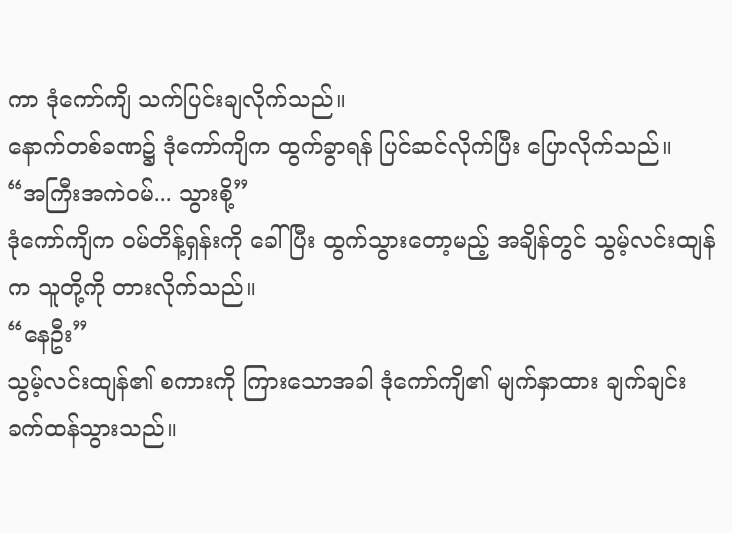ကာ ဒုံကော်ကျိ သက်ပြင်းချလိုက်သည်။
နောက်တစ်ခဏ၌ ဒုံကော်ကျိက ထွက်ခွာရန် ပြင်ဆင်လိုက်ပြီး ပြောလိုက်သည်။
“အကြီးအကဲဝမ်... သွားစို့”
ဒုံကော်ကျိက ဝမ်တိန့်ရှန်းကို ခေါ်ပြီး ထွက်သွားတော့မည့် အချိန်တွင် သွမ့်လင်းထျန်က သူတို့ကို တားလိုက်သည်။
“နေဦး”
သွမ့်လင်းထျန်၏ စကားကို ကြားသောအခါ ဒုံကော်ကျိ၏ မျက်နှာထား ချက်ချင်း ခက်ထန်သွားသည်။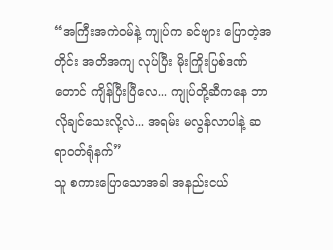“အကြီးအကဲဝမ်နဲ့ ကျုပ်က ခင်ဗျား ပြောတဲ့အတိုင်း အတိအကျ လုပ်ပြီး မိုးကြိုးပြစ်ဒဏ်တောင် ကျိန်ပြီးပြီလေ... ကျုပ်တို့ဆီကနေ ဘာလိုချင်သေးလို့လဲ... အရမ်း မလွန်လာပါနဲ့ ဆရာဝတ်ရုံနက်”
သူ စကားပြောသောအခါ အနည်းငယ်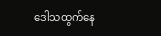ဒေါသထွက်နေ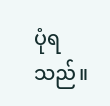ပုံရသည်။